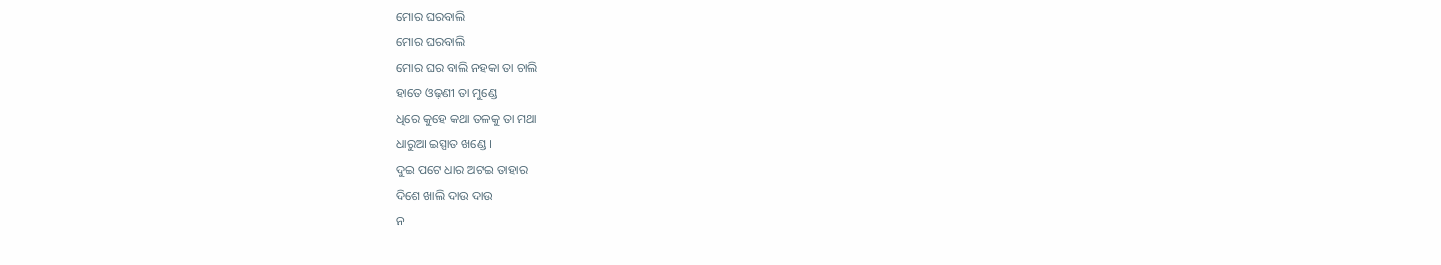ମୋର ଘରବାଲି
ମୋର ଘରବାଲି
ମୋର ଘର ବାଲି ନହକା ତା ଚାଲି
ହାତେ ଓଢ଼ଣୀ ତା ମୁଣ୍ଡେ
ଧିରେ କୁହେ କଥା ତଳକୁ ତା ମଥା
ଧାରୁଆ ଇସ୍ପାତ ଖଣ୍ଡେ ।
ଦୁଇ ପଟେ ଧାର ଅଟଇ ତାହାର
ଦିଶେ ଖାଲି ଦାଉ ଦାଉ
ନ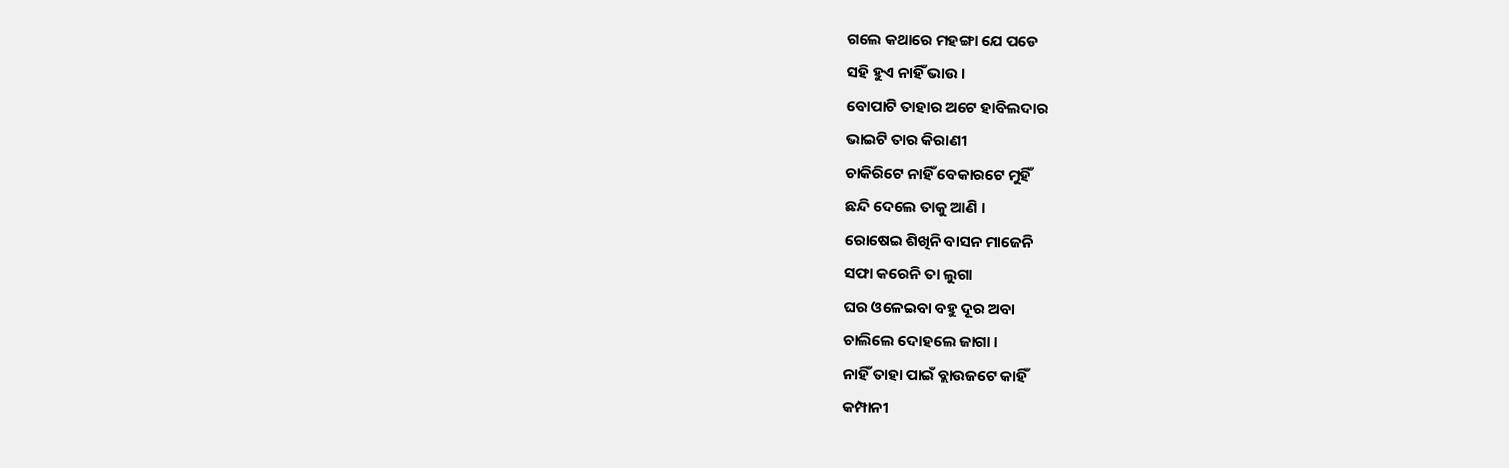ଗଲେ କଥାରେ ମହଙ୍ଗା ଯେ ପଡେ
ସହି ହୁଏ ନାହିଁ ଭାଉ ।
ବୋପାଟି ତାହାର ଅଟେ ହାବିଲଦାର
ଭାଇଟି ତାର କିରାଣୀ
ଚାକିରିଟେ ନାହିଁ ବେକାରଟେ ମୁହିଁ
ଛନ୍ଦି ଦେଲେ ତାକୁ ଆଣି ।
ରୋଷେଇ ଶିଖିନି ବାସନ ମାଜେନି
ସଫା କରେନି ତା ଲୁଗା
ଘର ଓଳେଇବା ବହୁ ଦୂର ଅବା
ଚାଲିଲେ ଦୋହଲେ ଜାଗା ।
ନାହିଁ ତାହା ପାଇଁ ବ୍ଲାଉଜଟେ କାହିଁ
କମ୍ପାନୀ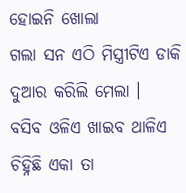ହୋଇନି ଖୋଲା
ଗଲା ସନ ଏଠି ମିସ୍ତ୍ରୀଟିଏ ଡାକି
ଦୁଆର କରିଲି ମେଲା ।
ବସିବ ଓଳିଏ ଖାଇବ ଥାଳିଏ
ଚିହ୍ନିଛି ଏକା ତା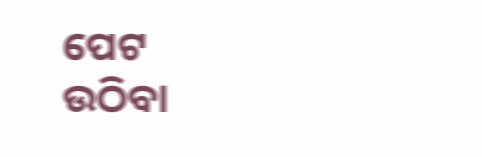ପେଟ
ଉଠିବା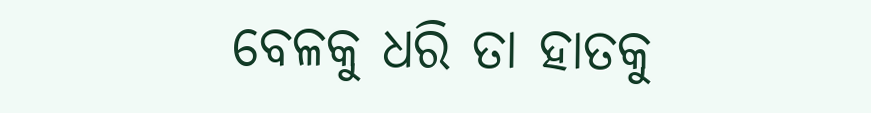ବେଳକୁ ଧରି ତା ହାତକୁ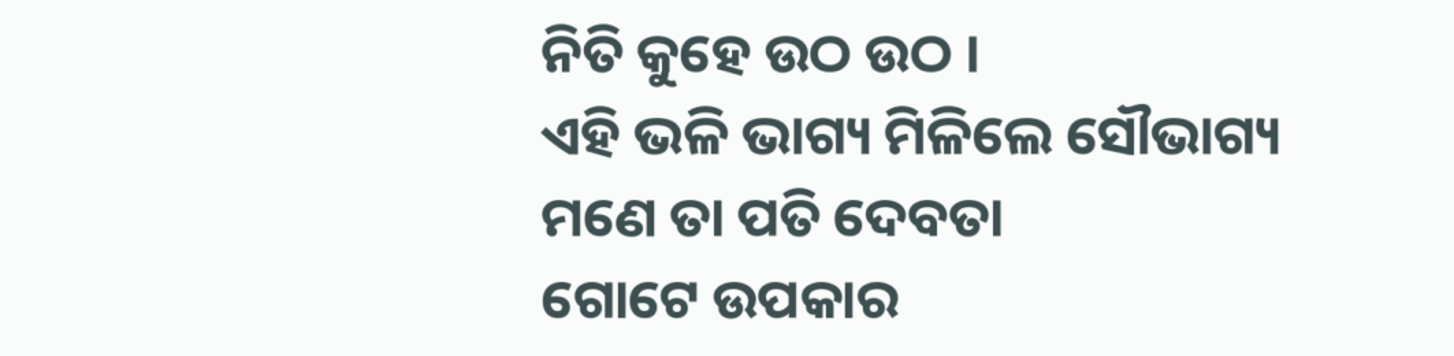ନିତି କୁହେ ଉଠ ଉଠ ।
ଏହି ଭଳି ଭାଗ୍ୟ ମିଳିଲେ ସୌଭାଗ୍ୟ
ମଣେ ତା ପତି ଦେବତା
ଗୋଟେ ଉପକାର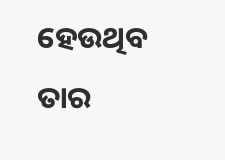ହେଉଥିବ ତାର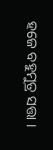ହଜେ ବହୁମୁତ୍ର ସତ୍ତା ।